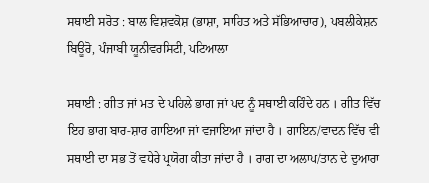ਸਥਾਈ ਸਰੋਤ : ਬਾਲ ਵਿਸ਼ਵਕੋਸ਼ (ਭਾਸ਼ਾ, ਸਾਹਿਤ ਅਤੇ ਸੱਭਿਆਚਾਰ), ਪਬਲੀਕੇਸ਼ਨ ਬਿਊਰੋ, ਪੰਜਾਬੀ ਯੂਨੀਵਰਸਿਟੀ, ਪਟਿਆਲਾ

ਸਥਾਈ : ਗੀਤ ਜਾਂ ਮਤ ਦੇ ਪਹਿਲੇ ਭਾਗ ਜਾਂ ਪਦ ਨੂੰ ਸਥਾਈ ਕਹਿੰਦੇ ਹਨ । ਗੀਤ ਵਿੱਚ ਇਹ ਭਾਗ ਬਾਰ-ਸ਼ਾਰ ਗਾਇਆ ਜਾਂ ਵਜਾਇਆ ਜਾਂਦਾ ਹੈ । ਗਾਇਨ/ਵਾਦਨ ਵਿੱਚ ਵੀ ਸਥਾਈ ਦਾ ਸਭ ਤੋਂ ਵਧੇਰੇ ਪ੍ਰਯੋਗ ਕੀਤਾ ਜਾਂਦਾ ਹੈ । ਰਾਗ ਦਾ ਅਲਾਪ/ਤਾਨ ਦੇ ਦੁਆਰਾ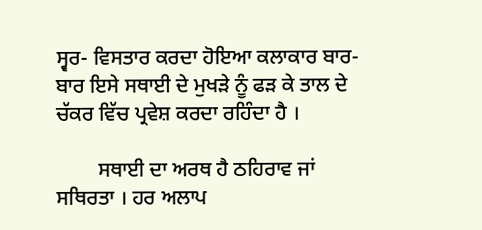ਸ੍ਵਰ- ਵਿਸਤਾਰ ਕਰਦਾ ਹੋਇਆ ਕਲਾਕਾਰ ਬਾਰ-ਬਾਰ ਇਸੇ ਸਥਾਈ ਦੇ ਮੁਖੜੇ ਨੂੰ ਫੜ ਕੇ ਤਾਲ ਦੇ ਚੱਕਰ ਵਿੱਚ ਪ੍ਰਵੇਸ਼ ਕਰਦਾ ਰਹਿੰਦਾ ਹੈ ।

        ਸਥਾਈ ਦਾ ਅਰਥ ਹੈ ਠਹਿਰਾਵ ਜਾਂ ਸਥਿਰਤਾ । ਹਰ ਅਲਾਪ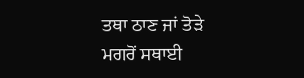ਤਥਾ ਠਾਣ ਜਾਂ ਤੋੜੇ ਮਗਰੋਂ ਸਥਾਈ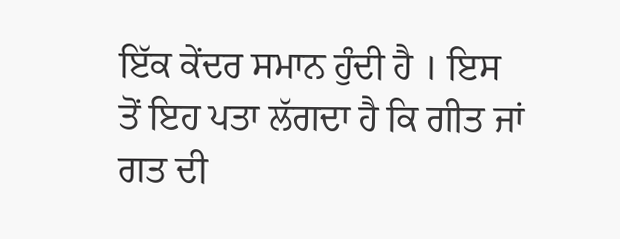ਇੱਕ ਕੇਂਦਰ ਸਮਾਨ ਹੁੰਦੀ ਹੈ । ਇਸ ਤੋਂ ਇਹ ਪਤਾ ਲੱਗਦਾ ਹੈ ਕਿ ਗੀਤ ਜਾਂ ਗਤ ਦੀ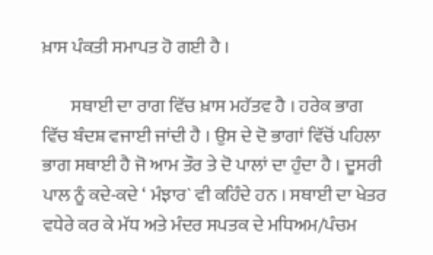ਖ਼ਾਸ ਪੰਕਤੀ ਸਮਾਪਤ ਹੋ ਗਈ ਹੈ ।

        ਸਥਾਈ ਦਾ ਰਾਗ ਵਿੱਚ ਖ਼ਾਸ ਮਹੱਤਵ ਹੈ । ਹਰੇਕ ਭਾਗ ਵਿੱਚ ਬੰਦਸ਼ ਵਜਾਈ ਜਾਂਦੀ ਹੈ । ਉਸ ਦੇ ਦੋ ਭਾਗਾਂ ਵਿੱਚੋਂ ਪਹਿਲਾ ਭਾਗ ਸਥਾਈ ਹੈ ਜੋ ਆਮ ਤੌਰ ਤੇ ਦੋ ਪਾਲਾਂ ਦਾ ਹੁੰਦਾ ਹੈ । ਦੂਸਰੀ ਪਾਲ ਨੂੰ ਕਦੇ-ਕਦੇ ‘ ਮੰਝਾਰ` ਵੀ ਕਹਿੰਦੇ ਹਨ । ਸਥਾਈ ਦਾ ਖੇਤਰ ਵਧੇਰੇ ਕਰ ਕੇ ਮੱਧ ਅਤੇ ਮੰਦਰ ਸਪਤਕ ਦੇ ਮਧਿਅਮ/ਪੰਚਮ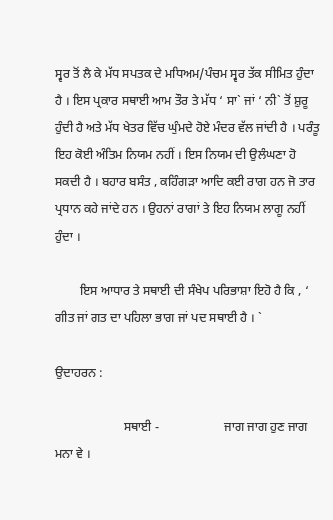ਸ੍ਵਰ ਤੋਂ ਲੈ ਕੇ ਮੱਧ ਸਪਤਕ ਦੇ ਮਧਿਅਮ/ਪੰਚਮ ਸ੍ਵਰ ਤੱਕ ਸੀਮਿਤ ਹੁੰਦਾ ਹੈ । ਇਸ ਪ੍ਰਕਾਰ ਸਥਾਈ ਆਮ ਤੌਰ ਤੇ ਮੱਧ ‘ ਸਾ` ਜਾਂ ‘ ਨੀ` ਤੋਂ ਸ਼ੁਰੂ ਹੁੰਦੀ ਹੈ ਅਤੇ ਮੱਧ ਖੇਤਰ ਵਿੱਚ ਘੁੰਮਦੇ ਹੋਏ ਮੰਦਰ ਵੱਲ ਜਾਂਦੀ ਹੈ । ਪਰੰਤੂ ਇਹ ਕੋਈ ਅੰਤਿਮ ਨਿਯਮ ਨਹੀਂ । ਇਸ ਨਿਯਮ ਦੀ ਉਲੰਘਣਾ ਹੋ ਸਕਦੀ ਹੈ । ਬਹਾਰ ਬਸੰਤ , ਕਹਿੰਗੜਾ ਆਦਿ ਕਈ ਰਾਗ ਹਨ ਜੋ ਤਾਰ ਪ੍ਰਧਾਨ ਕਹੇ ਜਾਂਦੇ ਹਨ । ਉਹਨਾਂ ਰਾਗਾਂ ਤੇ ਇਹ ਨਿਯਮ ਲਾਗੂ ਨਹੀਂ ਹੁੰਦਾ ।

        ਇਸ ਆਧਾਰ ਤੇ ਸਥਾਈ ਦੀ ਸੰਖੇਪ ਪਰਿਭਾਸ਼ਾ ਇਹੋ ਹੈ ਕਿ , ‘ ਗੀਤ ਜਾਂ ਗਤ ਦਾ ਪਹਿਲਾ ਭਾਗ ਜਾਂ ਪਦ ਸਥਾਈ ਹੈ । `

ਉਦਾਹਰਨ :

                      ਸਥਾਈ -                     ਜਾਗ ਜਾਗ ਹੁਣ ਜਾਗ ਮਨਾ ਵੇ ।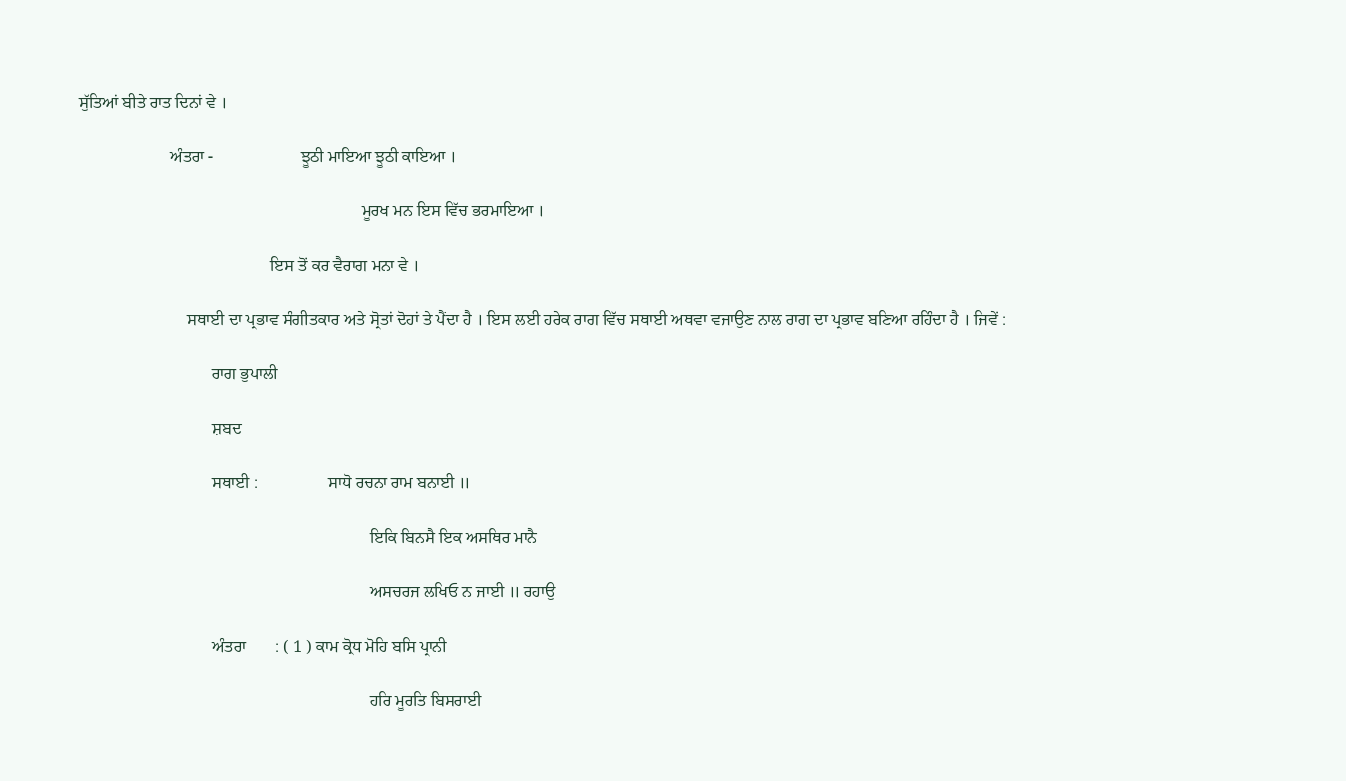ਸੁੱਤਿਆਂ ਬੀਤੇ ਰਾਤ ਦਿਨਾਂ ਵੇ ।

                      ਅੰਤਰਾ -                     ਝੂਠੀ ਮਾਇਆ ਝੂਠੀ ਕਾਇਆ ।

                                                                    ਮੂਰਖ ਮਨ ਇਸ ਵਿੱਚ ਭਰਮਾਇਆ ।

                                              ਇਸ ਤੋਂ ਕਰ ਵੈਰਾਗ ਮਨਾ ਵੇ ।

                          ਸਥਾਈ ਦਾ ਪ੍ਰਭਾਵ ਸੰਗੀਤਕਾਰ ਅਤੇ ਸ੍ਰੋਤਾਂ ਦੋਹਾਂ ਤੇ ਪੈਂਦਾ ਹੈ । ਇਸ ਲਈ ਹਰੇਕ ਰਾਗ ਵਿੱਚ ਸਥਾਈ ਅਥਵਾ ਵਜਾਉਣ ਨਾਲ ਰਾਗ ਦਾ ਪ੍ਰਭਾਵ ਬਣਿਆ ਰਹਿੰਦਾ ਹੈ । ਜਿਵੇਂ :

                                ਰਾਗ ਭੁਪਾਲੀ

                                ਸ਼ਬਦ

                                ਸਥਾਈ :                 ਸਾਧੋ ਰਚਨਾ ਰਾਮ ਬਨਾਈ ॥

                                                                      ਇਕਿ ਬਿਨਸੈ ਇਕ ਅਸਥਿਰ ਮਾਨੈ

                                                                      ਅਸਚਰਜ ਲਖਿਓ ਨ ਜਾਈ ॥ ਰਹਾਉ

                                ਅੰਤਰਾ       : ( 1 ) ਕਾਮ ਕ੍ਰੋਧ ਮੋਹਿ ਬਸਿ ਪ੍ਰਾਨੀ

                                                                      ਹਰਿ ਮੂਰਤਿ ਬਿਸਰਾਈ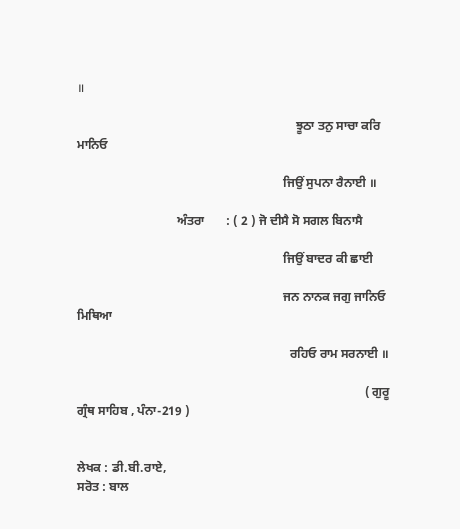॥

                                                                      ਝੂਠਾ ਤਨੁ ਸਾਚਾ ਕਰਿ ਮਾਨਿਓ

                                                                  ਜਿਉਂ ਸੁਪਨਾ ਰੈਨਾਈ ॥

                                ਅੰਤਰਾ       : ( 2 ) ਜੋ ਦੀਸੈ ਸੋ ਸਗਲ ਬਿਨਾਸੈ

                                                                  ਜਿਉਂ ਬਾਦਰ ਕੀ ਛਾਈ

                                                                  ਜਨ ਨਾਨਕ ਜਗੁ ਜਾਨਿਓ ਮਿਥਿਆ

                                                                    ਰਹਿਓ ਰਾਮ ਸਰਨਾਈ ॥

                                                                                            ( ਗੁਰੂ ਗ੍ਰੰਥ ਸਾਹਿਬ , ਪੰਨਾ-219 )


ਲੇਖਕ : ਡੀ.ਬੀ.ਰਾਏ,
ਸਰੋਤ : ਬਾਲ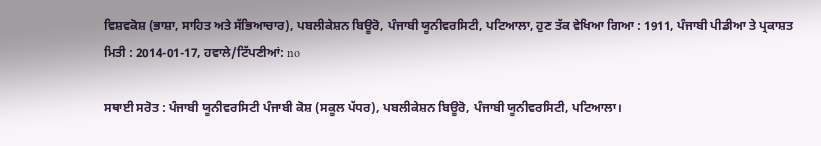ਵਿਸ਼ਵਕੋਸ਼ (ਭਾਸ਼ਾ, ਸਾਹਿਤ ਅਤੇ ਸੱਭਿਆਚਾਰ), ਪਬਲੀਕੇਸ਼ਨ ਬਿਊਰੋ, ਪੰਜਾਬੀ ਯੂਨੀਵਰਸਿਟੀ, ਪਟਿਆਲਾ, ਹੁਣ ਤੱਕ ਵੇਖਿਆ ਗਿਆ : 1911, ਪੰਜਾਬੀ ਪੀਡੀਆ ਤੇ ਪ੍ਰਕਾਸ਼ਤ ਮਿਤੀ : 2014-01-17, ਹਵਾਲੇ/ਟਿੱਪਣੀਆਂ: no

ਸਥਾਈ ਸਰੋਤ : ਪੰਜਾਬੀ ਯੂਨੀਵਰਸਿਟੀ ਪੰਜਾਬੀ ਕੋਸ਼ (ਸਕੂਲ ਪੱਧਰ), ਪਬਲੀਕੇਸ਼ਨ ਬਿਊਰੋ, ਪੰਜਾਬੀ ਯੂਨੀਵਰਸਿਟੀ, ਪਟਿਆਲਾ।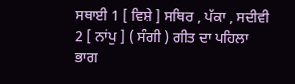ਸਥਾਈ 1 [ ਵਿਸ਼ੇ ] ਸਥਿਰ , ਪੱਕਾ , ਸਦੀਵੀ 2 [ ਨਾਂਪੁ ] ( ਸੰਗੀ ) ਗੀਤ ਦਾ ਪਹਿਲਾ ਭਾਗ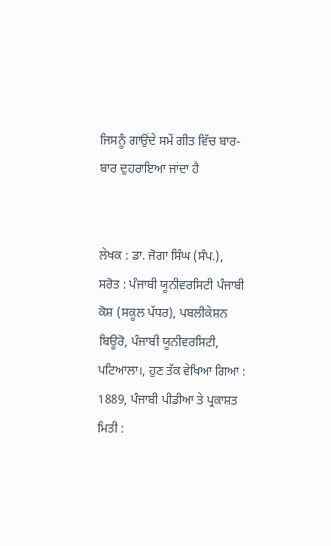ਜਿਸਨੂੰ ਗਾਉਂਦੇ ਸਮੇਂ ਗੀਤ ਵਿੱਚ ਬਾਰ-ਬਾਰ ਦੁਹਰਾਇਆ ਜਾਂਦਾ ਹੈ


ਲੇਖਕ : ਡਾ. ਜੋਗਾ ਸਿੰਘ (ਸੰਪ.),
ਸਰੋਤ : ਪੰਜਾਬੀ ਯੂਨੀਵਰਸਿਟੀ ਪੰਜਾਬੀ ਕੋਸ਼ (ਸਕੂਲ ਪੱਧਰ), ਪਬਲੀਕੇਸ਼ਨ ਬਿਊਰੋ, ਪੰਜਾਬੀ ਯੂਨੀਵਰਸਿਟੀ, ਪਟਿਆਲਾ।, ਹੁਣ ਤੱਕ ਵੇਖਿਆ ਗਿਆ : 1889, ਪੰਜਾਬੀ ਪੀਡੀਆ ਤੇ ਪ੍ਰਕਾਸ਼ਤ ਮਿਤੀ :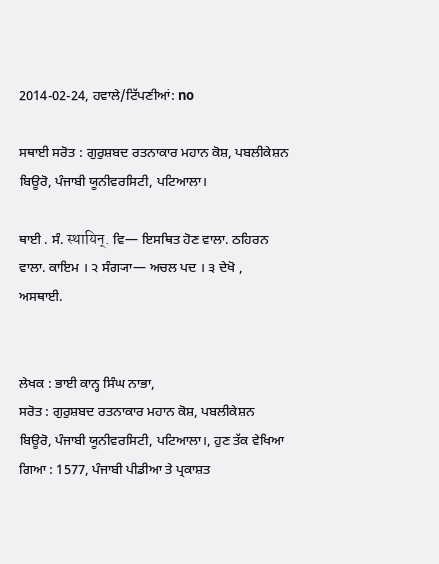2014-02-24, ਹਵਾਲੇ/ਟਿੱਪਣੀਆਂ: no

ਸਥਾਈ ਸਰੋਤ : ਗੁਰੁਸ਼ਬਦ ਰਤਨਾਕਾਰ ਮਹਾਨ ਕੋਸ਼, ਪਬਲੀਕੇਸ਼ਨ ਬਿਊਰੋ, ਪੰਜਾਬੀ ਯੂਨੀਵਰਸਿਟੀ, ਪਟਿਆਲਾ।

ਥਾਈ . ਸੰ. स्थायिन्. ਵਿ— ਇਸਥਿਤ ਹੋਣ ਵਾਲਾ. ਠਹਿਰਨ ਵਾਲਾ. ਕਾਇਮ । ੨ ਸੰਗ੍ਯਾ— ਅਚਲ ਪਦ । ੩ ਦੇਖੋ , ਅਸਥਾਈ.


ਲੇਖਕ : ਭਾਈ ਕਾਨ੍ਹ ਸਿੰਘ ਨਾਭਾ,
ਸਰੋਤ : ਗੁਰੁਸ਼ਬਦ ਰਤਨਾਕਾਰ ਮਹਾਨ ਕੋਸ਼, ਪਬਲੀਕੇਸ਼ਨ ਬਿਊਰੋ, ਪੰਜਾਬੀ ਯੂਨੀਵਰਸਿਟੀ, ਪਟਿਆਲਾ।, ਹੁਣ ਤੱਕ ਵੇਖਿਆ ਗਿਆ : 1577, ਪੰਜਾਬੀ ਪੀਡੀਆ ਤੇ ਪ੍ਰਕਾਸ਼ਤ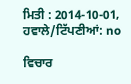ਮਿਤੀ : 2014-10-01, ਹਵਾਲੇ/ਟਿੱਪਣੀਆਂ: no

ਵਿਚਾਰ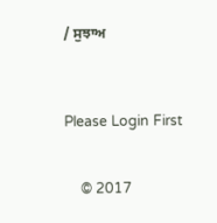/ ਸੁਝਾਅ



Please Login First


    © 2017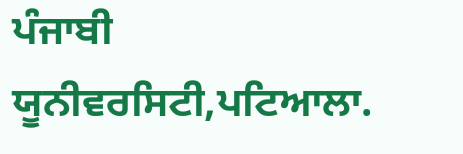ਪੰਜਾਬੀ ਯੂਨੀਵਰਸਿਟੀ,ਪਟਿਆਲਾ.